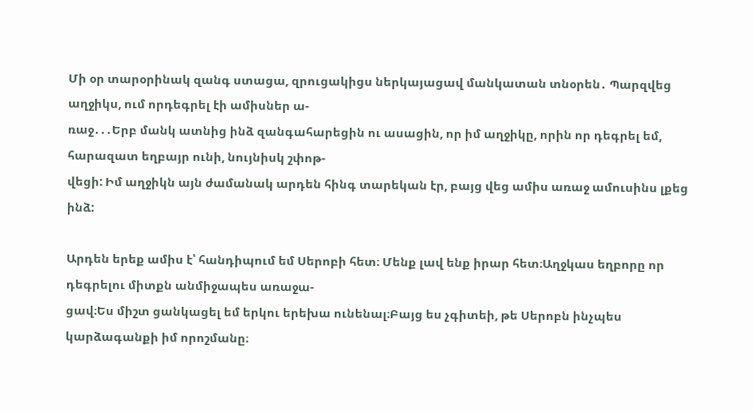Մի օր տարօրինակ զանգ ստացա, զրուցակիցս ներկայացավ մանկատան տնօրեն․ Պարզվեց աղջիկս, ում որդեգրել էի ամիսներ ա-
ռաջ․․․Երբ մանկ ատնից ինձ զանգահարեցին ու ասացին, որ իմ աղջիկը, որին որ դեգրել եմ, հարազատ եղբայր ունի, նույնիսկ շփոթ-
վեցի: Իմ աղջիկն այն ժամանակ արդեն հինգ տարեկան էր, բայց վեց ամիս առաջ ամուսինս լքեց ինձ:

Արդեն երեք ամիս է՝ հանդիպում եմ Սերոբի հետ։ Մենք լավ ենք իրար հետ։Աղջկաս եղբորը որ դեգրելու միտքն անմիջապես առաջա-
ցավ։Ես միշտ ցանկացել եմ երկու երեխա ունենալ։Բայց ես չգիտեի, թե Սերոբն ինչպես կարձագանքի իմ որոշմանը։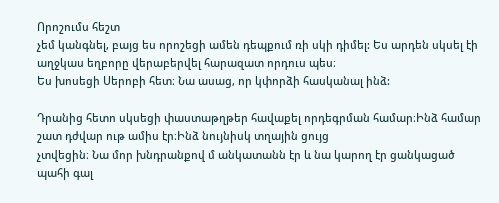Որոշումս հեշտ
չեմ կանգնել, բայց ես որոշեցի ամեն դեպքում ռի սկի դիմել: Ես արդեն սկսել էի աղջկաս եղբորը վերաբերվել հարազատ որդուս պես։
Ես խոսեցի Սերոբի հետ։ Նա ասաց, որ կփորձի հասկանալ ինձ:

Դրանից հետո սկսեցի փաստաթղթեր հավաքել որդեգրման համար։Ինձ համար շատ դժվար ութ ամիս էր։Ինձ նույնիսկ տղային ցույց
չտվեցին։ Նա մոր խնդրանքով մ անկատանն էր և նա կարող էր ցանկացած պահի գալ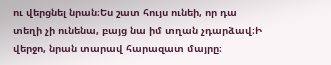ու վերցնել նրան։Ես շատ հույս ունեի, որ դա
տեղի չի ունենա, բայց նա իմ տղան չդարձավ։Ի վերջո, նրան տարավ հարազատ մայրը։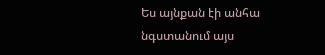Ես այնքան էի անհա նգստանում այս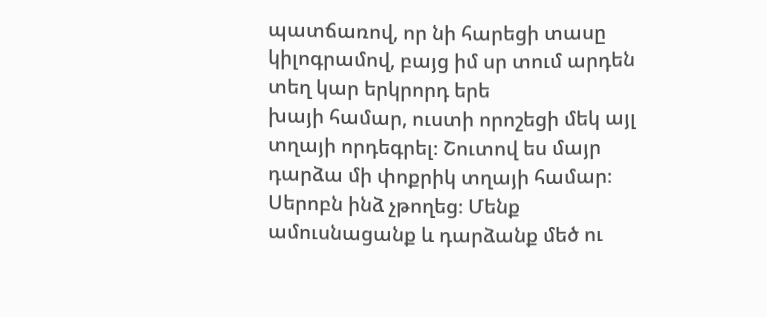պատճառով, որ նի հարեցի տասը կիլոգրամով, բայց իմ սր տում արդեն տեղ կար երկրորդ երե
խայի համար, ուստի որոշեցի մեկ այլ տղայի որդեգրել։ Շուտով ես մայր դարձա մի փոքրիկ տղայի համար։ Սերոբն ինձ չթողեց։ Մենք
ամուսնացանք և դարձանք մեծ ու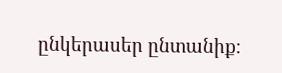ընկերասեր ընտանիք։